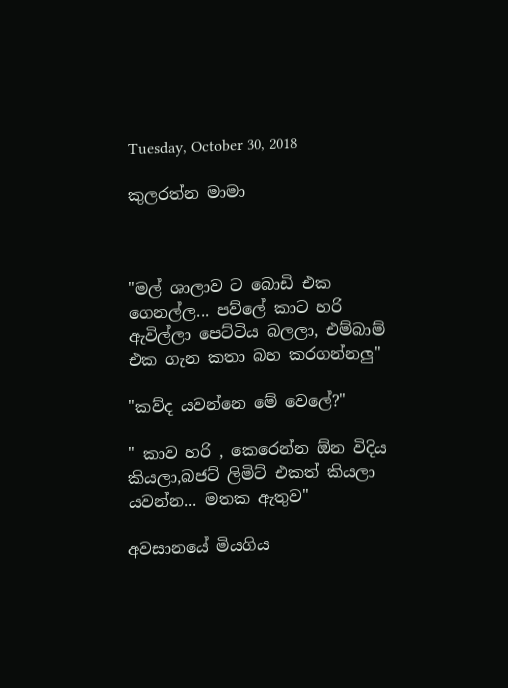Tuesday, October 30, 2018

කුලරත්න මාමා



"මල් ශාලාව ට බොඩි එක ගෙනල්ල... පව්ලේ කාට හරි ඇවිල්ලා පෙට්ටිය බලලා, එම්බාම් එක ගැන කතා බහ කරගන්නලු"

"කව්ද යවන්නෙ මේ වෙලේ?"

" කාව හරි , කෙරෙන්න ඕන විදිය කියලා,බජට් ලිමිට් එකත් කියලා යවන්න... මතක ඇතුව"

අවසානයේ මියගිය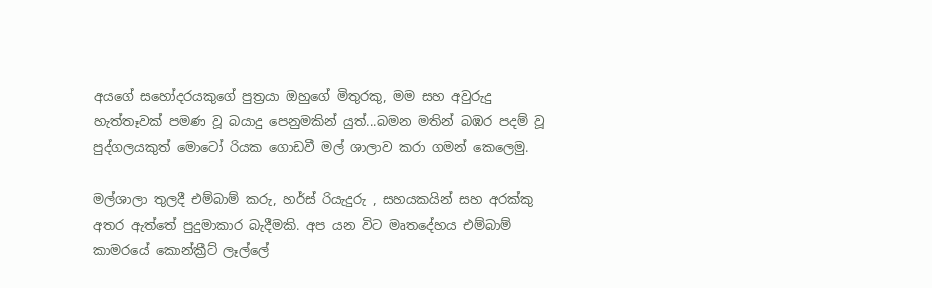අයගේ සහෝදරයකුගේ පුත්‍රයා ඔහුගේ මිතුරකු, මම සහ අවුරුදු හැත්තෑවක් පමණ වූ බයාදු පෙනුමකින් යුත්...බමන මතින් බඹර පදම් වූ පුද්ගලයකුත් මොටෝ රියක ගොඩවී මල් ශාලාව කරා ගමන් කෙලෙමු.

මල්ශාලා තුලදී එම්බාම් කරු, හර්ස් රියැදුරු , සහයකයින් සහ අරක්කු අතර ඇත්තේ පුදුමාකාර බැදීමකි. අප යන විට මෘතදේහය එම්බාම් කාමරයේ කොන්ක්‍රීට් ලෑල්ලේ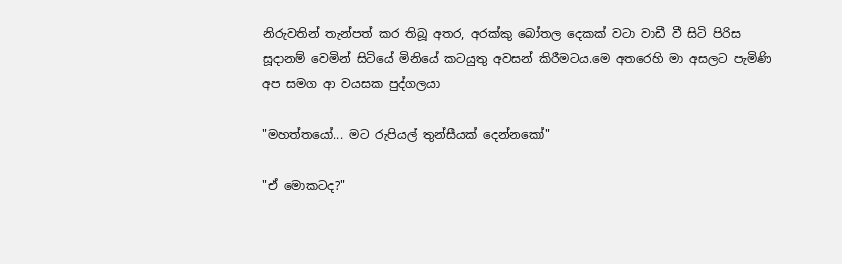නිරුවතින් තැන්පත් කර තිබූ අතර, අරක්කු බෝතල දෙකක් වටා වාඩී වී සිටි පිරිස සූදානම් වෙමින් සිටියේ මිනියේ කටයුතු අවසන් කිරීමටය.මෙ අතරෙහි මා අසලට පැමිණි අප සමග ආ වයසක පුද්ගලයා

"මහත්තයෝ... මට රුපියල් තුන්සීයක් දෙන්නකෝ"

"ඒ මොකටද?"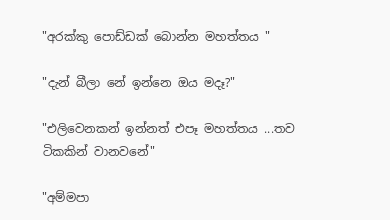"අරක්කු පොඩ්ඩක් බොන්න මහත්තය "

"දැන් බීලා නේ ඉන්නෙ ඔය මදෑ?"

"එලිවෙනකන් ඉන්නත් එපෑ මහත්තය ...තව ටිකකින් වානවනේ"

"අම්මපා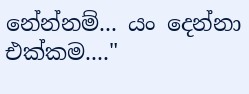නේන්නම්... යං දෙන්නා එක්කම...."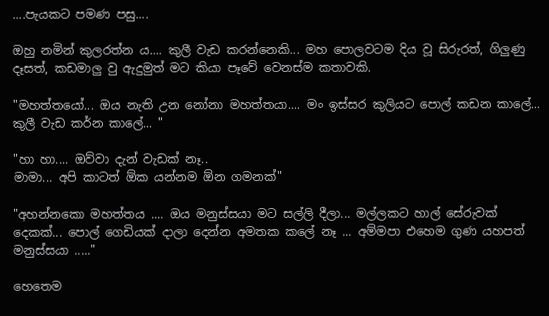....පැයකට පමණ පසු....

ඔහු නමින් කුලරත්න ය.... කුලී වැඩ කරන්නෙකි... මහ පොලවටම දිය වූ සිරුරත්, ගිලුණු දෑසත්, කඩමාලු වු ඇදුමුත් මට කියා පෑවේ වෙනස්ම කතාවකි.

"මහත්තයෝ... ඔය නැති උන නෝනා මහත්තයා.... මං ඉස්සර කුලියට පොල් කඩන කාලේ... කුලී වැඩ කර්න කාලේ... "

"හා හා.... ඔව්වා දැන් වැඩක් නෑ..
මාමා... අපි කාටත් ඕක යන්නම ඕන ගමනක්"

"අහන්නකො මහත්තය .... ඔය මනුස්සයා මට සල්ලි දීලා... මල්ලකට හාල් සේරුවක් දෙකක්... පොල් ගෙඩියක් දාලා දෙන්න අමතක කලේ නෑ ... අම්මපා එහෙම ගුණ යහපත් මනුස්සයා ....."

හෙතෙම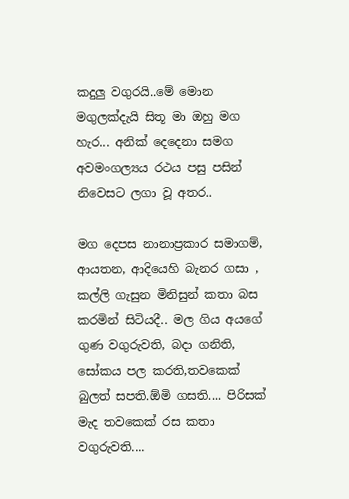කදුලු වගුරයි..මේ මොන මගුලක්දැයි සිතූ මා ඔහු මග හැර... අනික් දෙදෙනා සමග අවමංගල්‍යය රථය පසු පසින් නිවෙසට ලගා වූ අතර..

මග දෙපස නානාප්‍රකාර සමාගම්, ආයතන, ආදියෙහි බැනර ගසා , කල්ලි ගැසුන මිනිසුන් කතා බස කරමින් සිටියදී.. මල ගිය අයගේ ගුණ වගුරුවති, බදා ගනිති, සෝකය පල කරති,තවකෙක් බුලත් සපති.ඕමි ගසති.... පිරිසක් මැද තවකෙක් රස කතා වගුරුවති....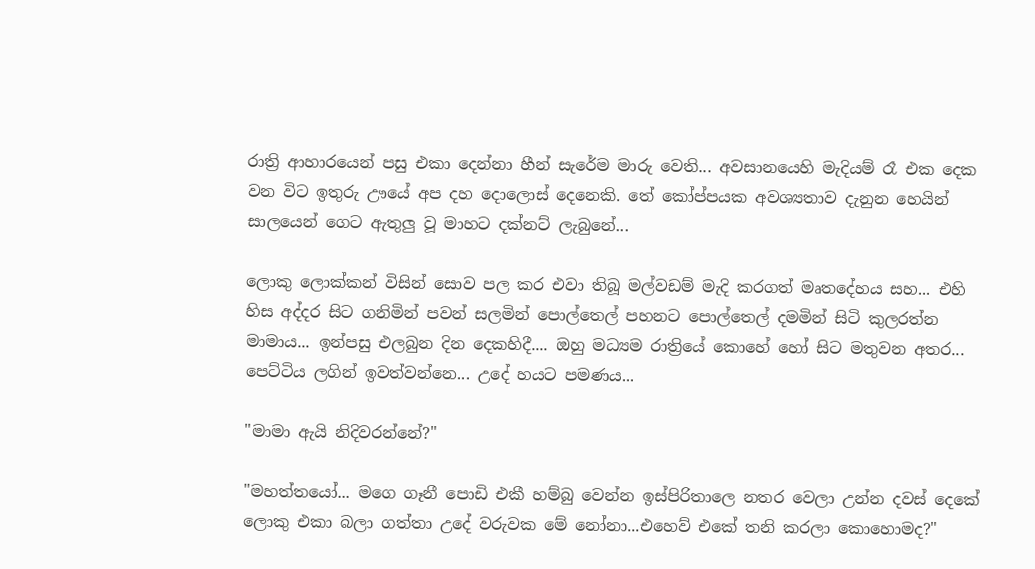රාත්‍රි ආහාරයෙන් පසු එකා දෙන්නා හීන් සැරේම මාරු වෙති... අවසානයෙහි මැදියම් රෑ එක දෙක වන විට ඉතුරු ඌයේ අප දහ දොලොස් දෙනෙකි. තේ කෝප්පයක අවශ්‍යතාව දැනුන හෙයින් සාලයෙන් ගෙට ඇතුලු වූ මාහට දක්නට් ලැබුනේ...

ලොකු ලොක්කන් විසින් සොව පල කර එවා තිබූ මල්වඩම් මැදි කරගත් මෘතදේහය සහ... එහි හිස අද්දර සිට ගනිමින් පවන් සලමින් පොල්තෙල් පහනට පොල්තෙල් දමමින් සිටි කුලරත්න මාමාය... ඉන්පසු එලබුන දින දෙකහිදී.... ඔහු මධ්‍යම රාත්‍රියේ කොහේ හෝ සිට මතුවන අතර... පෙට්ටිය ලගින් ඉවත්වන්නෙ... උදේ හයට පමණය...

"මාමා ඇයි නිදිවරන්නේ?"

"මහත්තයෝ... මගෙ ගෑනී පොඩි එකී හම්බු වෙන්න ඉස්පිරිතාලෙ නතර වෙලා උන්න දවස් දෙකේ ලොකු එකා බලා ගත්තා උදේ වරුවක මේ නෝනා...එහෙව් එකේ තනි කරලා කොහොමද?"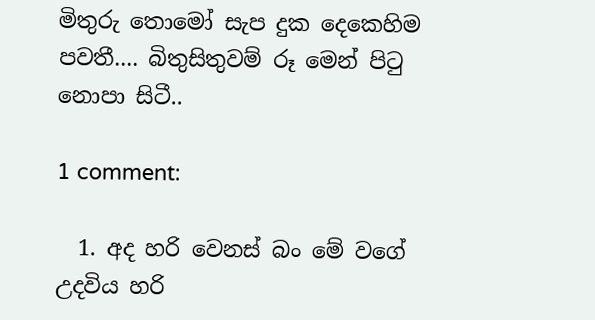මිතුරු තොමෝ සැප දුක දෙකෙහිම පවතී.... බිතුසිතුවම් රූ මෙන් පිටු නොපා සිටී..

1 comment:

  1. අද හරි වෙනස් බං මේ වගේ උදවිය හරි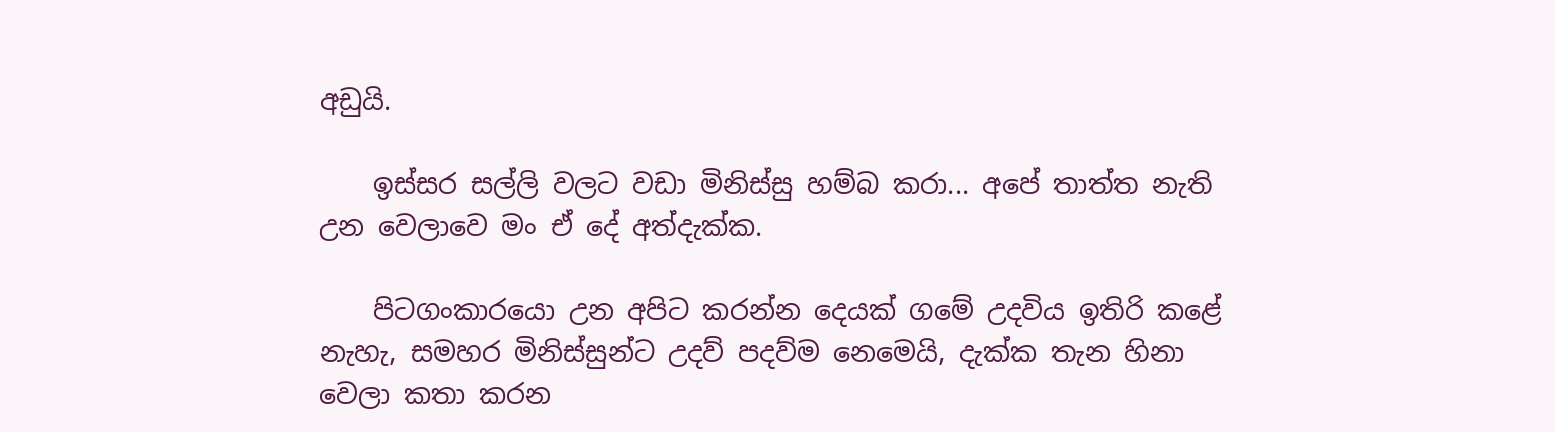අඩුයි.

    ඉස්සර සල්ලි වලට වඩා මිනිස්සු හම්බ කරා... අපේ තාත්ත නැති උන වෙලාවෙ මං ඒ දේ අත්දැක්ක.

    පිටගංකාරයො උන අපිට කරන්න දෙයක් ගමේ උදවිය ඉතිරි කළේ නැහැ, සමහර මිනිස්සුන්ට උදව් පදව්ම නෙමෙයි, දැක්ක තැන හිනා වෙලා කතා කරන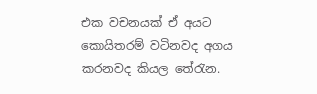එක වචනයක් ඒ අයට කොයිතරම් වටිනවද අගය කරනවද කියල තේරැන.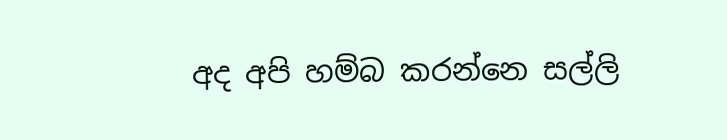අද අපි හම්බ කරන්නෙ සල්ලි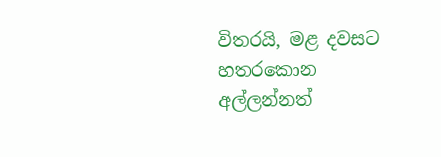විතරයි, මළ දවසට හතරකොන අල්ලන්නත්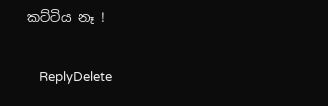කට්ටිය නෑ !

    ReplyDelete